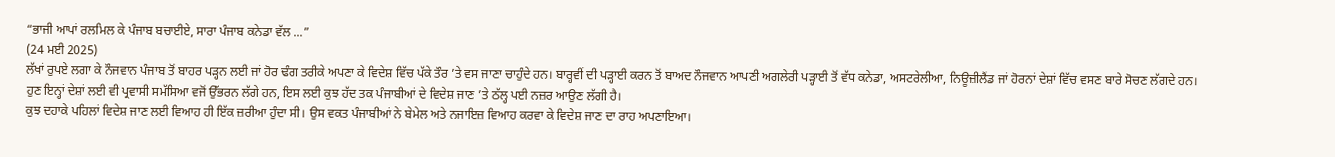“ਭਾਜੀ ਆਪਾਂ ਰਲਮਿਲ ਕੇ ਪੰਜਾਬ ਬਚਾਈਏ, ਸਾਰਾ ਪੰਜਾਬ ਕਨੇਡਾ ਵੱਲ ...”
(24 ਮਈ 2025)
ਲੱਖਾਂ ਰੁਪਏ ਲਗਾ ਕੇ ਨੌਜਵਾਨ ਪੰਜਾਬ ਤੋਂ ਬਾਹਰ ਪੜ੍ਹਨ ਲਈ ਜਾਂ ਹੋਰ ਢੰਗ ਤਰੀਕੇ ਅਪਣਾ ਕੇ ਵਿਦੇਸ਼ ਵਿੱਚ ਪੱਕੇ ਤੌਰ ’ਤੇ ਵਸ ਜਾਣਾ ਚਾਹੁੰਦੇ ਹਨ। ਬਾਰ੍ਹਵੀਂ ਦੀ ਪੜ੍ਹਾਈ ਕਰਨ ਤੋਂ ਬਾਅਦ ਨੌਜਵਾਨ ਆਪਣੀ ਅਗਲੇਰੀ ਪੜ੍ਹਾਈ ਤੋਂ ਵੱਧ ਕਨੇਡਾ, ਅਸਟਰੇਲੀਆ, ਨਿਊਜ਼ੀਲੈਂਡ ਜਾਂ ਹੋਰਨਾਂ ਦੇਸ਼ਾਂ ਵਿੱਚ ਵਸਣ ਬਾਰੇ ਸੋਚਣ ਲੱਗਦੇ ਹਨ। ਹੁਣ ਇਨ੍ਹਾਂ ਦੇਸ਼ਾਂ ਲਈ ਵੀ ਪ੍ਰਵਾਸੀ ਸਮੱਸਿਆ ਵਜੋਂ ਉੱਭਰਨ ਲੱਗੇ ਹਨ, ਇਸ ਲਈ ਕੁਝ ਹੱਦ ਤਕ ਪੰਜਾਬੀਆਂ ਦੇ ਵਿਦੇਸ਼ ਜਾਣ ’ਤੇ ਠੱਲ੍ਹ ਪਈ ਨਜ਼ਰ ਆਉਣ ਲੱਗੀ ਹੈ।
ਕੁਝ ਦਹਾਕੇ ਪਹਿਲਾਂ ਵਿਦੇਸ਼ ਜਾਣ ਲਈ ਵਿਆਹ ਹੀ ਇੱਕ ਜ਼ਰੀਆ ਹੁੰਦਾ ਸੀ। ਉਸ ਵਕਤ ਪੰਜਾਬੀਆਂ ਨੇ ਬੇਮੇਲ ਅਤੇ ਨਜਾਇਜ਼ ਵਿਆਹ ਕਰਵਾ ਕੇ ਵਿਦੇਸ਼ ਜਾਣ ਦਾ ਰਾਹ ਅਪਣਾਇਆ।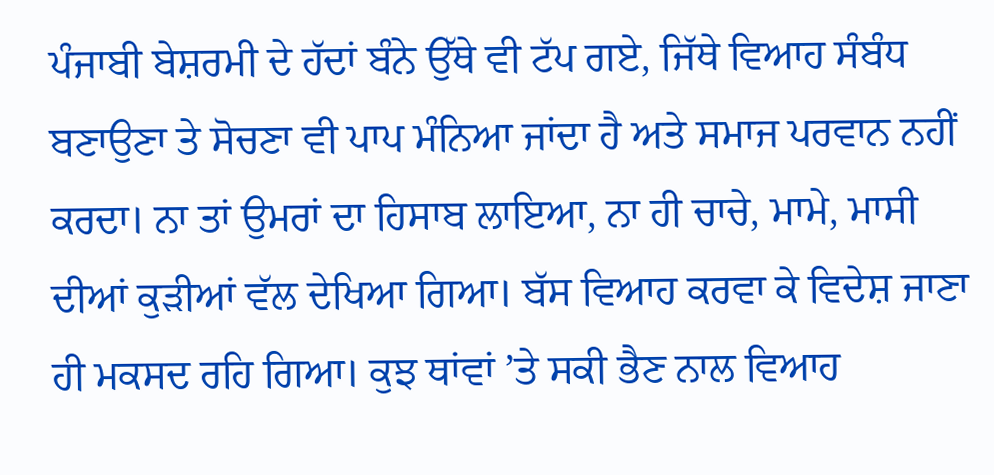ਪੰਜਾਬੀ ਬੇਸ਼ਰਮੀ ਦੇ ਹੱਦਾਂ ਬੰਨੇ ਉੱਥੇ ਵੀ ਟੱਪ ਗਏ, ਜਿੱਥੇ ਵਿਆਹ ਸੰਬੰਧ ਬਣਾਉਣਾ ਤੇ ਸੋਚਣਾ ਵੀ ਪਾਪ ਮੰਨਿਆ ਜਾਂਦਾ ਹੈ ਅਤੇ ਸਮਾਜ ਪਰਵਾਨ ਨਹੀਂ ਕਰਦਾ। ਨਾ ਤਾਂ ਉਮਰਾਂ ਦਾ ਹਿਸਾਬ ਲਾਇਆ, ਨਾ ਹੀ ਚਾਚੇ, ਮਾਮੇ, ਮਾਸੀ ਦੀਆਂ ਕੁੜੀਆਂ ਵੱਲ ਦੇਖਿਆ ਗਿਆ। ਬੱਸ ਵਿਆਹ ਕਰਵਾ ਕੇ ਵਿਦੇਸ਼ ਜਾਣਾ ਹੀ ਮਕਸਦ ਰਹਿ ਗਿਆ। ਕੁਝ ਥਾਂਵਾਂ ’ਤੇ ਸਕੀ ਭੈਣ ਨਾਲ ਵਿਆਹ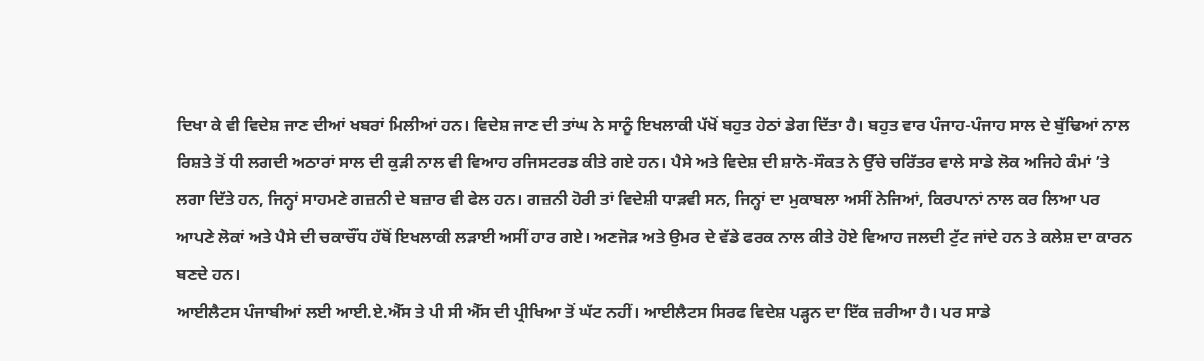ਦਿਖਾ ਕੇ ਵੀ ਵਿਦੇਸ਼ ਜਾਣ ਦੀਆਂ ਖਬਰਾਂ ਮਿਲੀਆਂ ਹਨ। ਵਿਦੇਸ਼ ਜਾਣ ਦੀ ਤਾਂਘ ਨੇ ਸਾਨੂੰ ਇਖਲਾਕੀ ਪੱਖੋਂ ਬਹੁਤ ਹੇਠਾਂ ਡੇਗ ਦਿੱਤਾ ਹੈ। ਬਹੁਤ ਵਾਰ ਪੰਜਾਹ-ਪੰਜਾਹ ਸਾਲ ਦੇ ਬੁੱਢਿਆਂ ਨਾਲ ਰਿਸ਼ਤੇ ਤੋਂ ਧੀ ਲਗਦੀ ਅਠਾਰਾਂ ਸਾਲ ਦੀ ਕੁੜੀ ਨਾਲ ਵੀ ਵਿਆਹ ਰਜਿਸਟਰਡ ਕੀਤੇ ਗਏ ਹਨ। ਪੈਸੇ ਅਤੇ ਵਿਦੇਸ਼ ਦੀ ਸ਼ਾਨੋ-ਸੌਕਤ ਨੇ ਉੱਚੇ ਚਰਿੱਤਰ ਵਾਲੇ ਸਾਡੇ ਲੋਕ ਅਜਿਹੇ ਕੰਮਾਂ ’ਤੇ ਲਗਾ ਦਿੱਤੇ ਹਨ, ਜਿਨ੍ਹਾਂ ਸਾਹਮਣੇ ਗਜ਼ਨੀ ਦੇ ਬਜ਼ਾਰ ਵੀ ਫੇਲ ਹਨ। ਗਜ਼ਨੀ ਹੋਰੀ ਤਾਂ ਵਿਦੇਸ਼ੀ ਧਾੜਵੀ ਸਨ, ਜਿਨ੍ਹਾਂ ਦਾ ਮੁਕਾਬਲਾ ਅਸੀਂ ਨੇਜਿਆਂ, ਕਿਰਪਾਨਾਂ ਨਾਲ ਕਰ ਲਿਆ ਪਰ ਆਪਣੇ ਲੋਕਾਂ ਅਤੇ ਪੈਸੇ ਦੀ ਚਕਾਚੌਂਧ ਹੱਥੋਂ ਇਖਲਾਕੀ ਲੜਾਈ ਅਸੀਂ ਹਾਰ ਗਏ। ਅਣਜੋੜ ਅਤੇ ਉਮਰ ਦੇ ਵੱਡੇ ਫਰਕ ਨਾਲ ਕੀਤੇ ਹੋਏ ਵਿਆਹ ਜਲਦੀ ਟੁੱਟ ਜਾਂਦੇ ਹਨ ਤੇ ਕਲੇਸ਼ ਦਾ ਕਾਰਨ ਬਣਦੇ ਹਨ।
ਆਈਲੈਟਸ ਪੰਜਾਬੀਆਂ ਲਈ ਆਈ.ਏ.ਐੱਸ ਤੇ ਪੀ ਸੀ ਐੱਸ ਦੀ ਪ੍ਰੀਖਿਆ ਤੋਂ ਘੱਟ ਨਹੀਂ। ਆਈਲੈਟਸ ਸਿਰਫ ਵਿਦੇਸ਼ ਪੜ੍ਹਨ ਦਾ ਇੱਕ ਜ਼ਰੀਆ ਹੈ। ਪਰ ਸਾਡੇ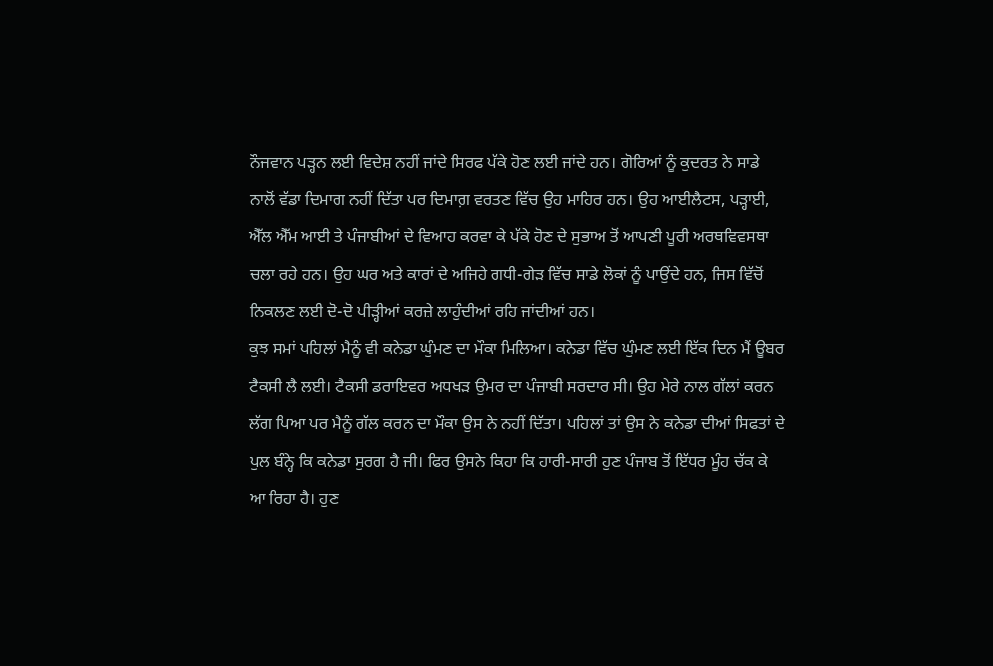ਨੌਜਵਾਨ ਪੜ੍ਹਨ ਲਈ ਵਿਦੇਸ਼ ਨਹੀਂ ਜਾਂਦੇ ਸਿਰਫ ਪੱਕੇ ਹੋਣ ਲਈ ਜਾਂਦੇ ਹਨ। ਗੋਰਿਆਂ ਨੂੰ ਕੁਦਰਤ ਨੇ ਸਾਡੇ ਨਾਲੋਂ ਵੱਡਾ ਦਿਮਾਗ ਨਹੀਂ ਦਿੱਤਾ ਪਰ ਦਿਮਾਗ਼ ਵਰਤਣ ਵਿੱਚ ਉਹ ਮਾਹਿਰ ਹਨ। ਉਹ ਆਈਲੈਟਸ, ਪੜ੍ਹਾਈ, ਐੱਲ ਐੱਮ ਆਈ ਤੇ ਪੰਜਾਬੀਆਂ ਦੇ ਵਿਆਹ ਕਰਵਾ ਕੇ ਪੱਕੇ ਹੋਣ ਦੇ ਸੁਭਾਅ ਤੋਂ ਆਪਣੀ ਪੂਰੀ ਅਰਥਵਿਵਸਥਾ ਚਲਾ ਰਹੇ ਹਨ। ਉਹ ਘਰ ਅਤੇ ਕਾਰਾਂ ਦੇ ਅਜਿਹੇ ਗਧੀ-ਗੇੜ ਵਿੱਚ ਸਾਡੇ ਲੋਕਾਂ ਨੂੰ ਪਾਉਂਦੇ ਹਨ, ਜਿਸ ਵਿੱਚੋਂ ਨਿਕਲਣ ਲਈ ਦੋ-ਦੋ ਪੀੜ੍ਹੀਆਂ ਕਰਜ਼ੇ ਲਾਹੁੰਦੀਆਂ ਰਹਿ ਜਾਂਦੀਆਂ ਹਨ।
ਕੁਝ ਸਮਾਂ ਪਹਿਲਾਂ ਮੈਨੂੰ ਵੀ ਕਨੇਡਾ ਘੁੰਮਣ ਦਾ ਮੌਕਾ ਮਿਲਿਆ। ਕਨੇਡਾ ਵਿੱਚ ਘੁੰਮਣ ਲਈ ਇੱਕ ਦਿਨ ਮੈਂ ਊਬਰ ਟੈਕਸੀ ਲੈ ਲਈ। ਟੈਕਸੀ ਡਰਾਇਵਰ ਅਧਖੜ ਉਮਰ ਦਾ ਪੰਜਾਬੀ ਸਰਦਾਰ ਸੀ। ਉਹ ਮੇਰੇ ਨਾਲ ਗੱਲਾਂ ਕਰਨ ਲੱਗ ਪਿਆ ਪਰ ਮੈਨੂੰ ਗੱਲ ਕਰਨ ਦਾ ਮੌਕਾ ਉਸ ਨੇ ਨਹੀਂ ਦਿੱਤਾ। ਪਹਿਲਾਂ ਤਾਂ ਉਸ ਨੇ ਕਨੇਡਾ ਦੀਆਂ ਸਿਫਤਾਂ ਦੇ ਪੁਲ ਬੰਨ੍ਹੇ ਕਿ ਕਨੇਡਾ ਸੁਰਗ ਹੈ ਜੀ। ਫਿਰ ਉਸਨੇ ਕਿਹਾ ਕਿ ਹਾਰੀ-ਸਾਰੀ ਹੁਣ ਪੰਜਾਬ ਤੋਂ ਇੱਧਰ ਮੂੰਹ ਚੱਕ ਕੇ ਆ ਰਿਹਾ ਹੈ। ਹੁਣ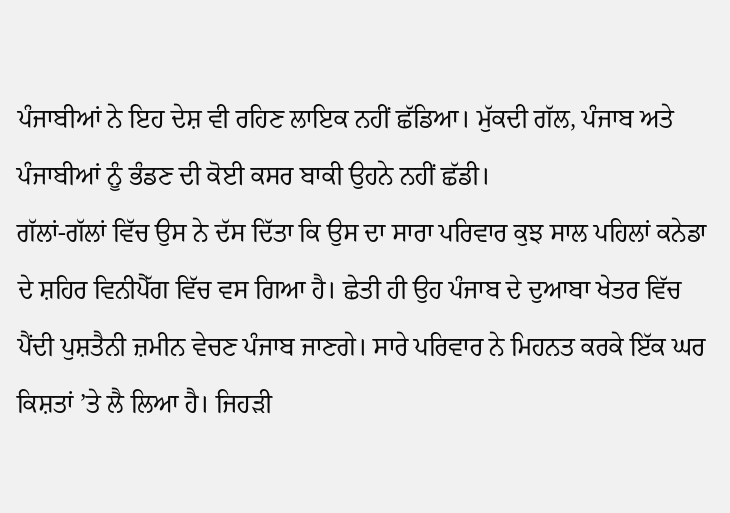ਪੰਜਾਬੀਆਂ ਨੇ ਇਹ ਦੇਸ਼ ਵੀ ਰਹਿਣ ਲਾਇਕ ਨਹੀਂ ਛੱਡਿਆ। ਮੁੱਕਦੀ ਗੱਲ, ਪੰਜਾਬ ਅਤੇ ਪੰਜਾਬੀਆਂ ਨੂੰ ਭੰਡਣ ਦੀ ਕੋਈ ਕਸਰ ਬਾਕੀ ਉਹਨੇ ਨਹੀਂ ਛੱਡੀ।
ਗੱਲਾਂ-ਗੱਲਾਂ ਵਿੱਚ ਉਸ ਨੇ ਦੱਸ ਦਿੱਤਾ ਕਿ ਉਸ ਦਾ ਸਾਰਾ ਪਰਿਵਾਰ ਕੁਝ ਸਾਲ ਪਹਿਲਾਂ ਕਨੇਡਾ ਦੇ ਸ਼ਹਿਰ ਵਿਨੀਪੈੱਗ ਵਿੱਚ ਵਸ ਗਿਆ ਹੈ। ਛੇਤੀ ਹੀ ਉਹ ਪੰਜਾਬ ਦੇ ਦੁਆਬਾ ਖੇਤਰ ਵਿੱਚ ਪੈਂਦੀ ਪੁਸ਼ਤੈਨੀ ਜ਼ਮੀਨ ਵੇਚਣ ਪੰਜਾਬ ਜਾਣਗੇ। ਸਾਰੇ ਪਰਿਵਾਰ ਨੇ ਮਿਹਨਤ ਕਰਕੇ ਇੱਕ ਘਰ ਕਿਸ਼ਤਾਂ ’ਤੇ ਲੈ ਲਿਆ ਹੈ। ਜਿਹੜੀ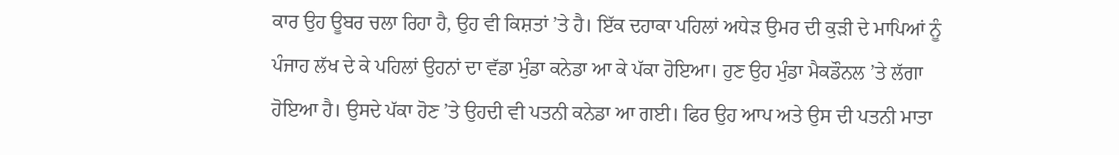ਕਾਰ ਉਹ ਊਬਰ ਚਲਾ ਰਿਹਾ ਹੈ, ਉਹ ਵੀ ਕਿਸ਼ਤਾਂ ’ਤੇ ਹੈ। ਇੱਕ ਦਹਾਕਾ ਪਹਿਲਾਂ ਅਧੇੜ ਉਮਰ ਦੀ ਕੁੜੀ ਦੇ ਮਾਪਿਆਂ ਨੂੰ ਪੰਜਾਹ ਲੱਖ ਦੇ ਕੇ ਪਹਿਲਾਂ ਉਹਨਾਂ ਦਾ ਵੱਡਾ ਮੁੰਡਾ ਕਨੇਡਾ ਆ ਕੇ ਪੱਕਾ ਹੋਇਆ। ਹੁਣ ਉਹ ਮੁੰਡਾ ਮੈਕਡੌਨਲ ’ਤੇ ਲੱਗਾ ਹੋਇਆ ਹੈ। ਉਸਦੇ ਪੱਕਾ ਹੋਣ ’ਤੇ ਉਹਦੀ ਵੀ ਪਤਨੀ ਕਨੇਡਾ ਆ ਗਈ। ਫਿਰ ਉਹ ਆਪ ਅਤੇ ਉਸ ਦੀ ਪਤਨੀ ਮਾਤਾ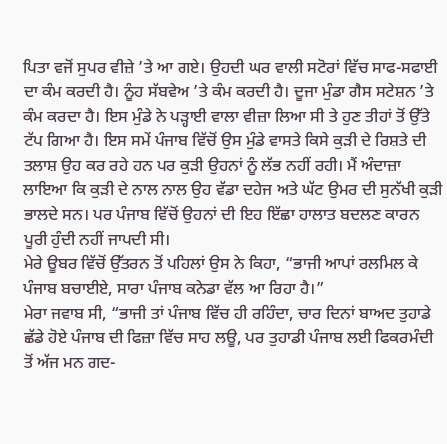ਪਿਤਾ ਵਜੋਂ ਸੁਪਰ ਵੀਜ਼ੇ ’ਤੇ ਆ ਗਏ। ਉਹਦੀ ਘਰ ਵਾਲੀ ਸਟੋਰਾਂ ਵਿੱਚ ਸਾਫ-ਸਫਾਈ ਦਾ ਕੰਮ ਕਰਦੀ ਹੈ। ਨੂੰਹ ਸੱਬਵੇਅ ’ਤੇ ਕੰਮ ਕਰਦੀ ਹੈ। ਦੂਜਾ ਮੁੰਡਾ ਗੈਸ ਸਟੇਸ਼ਨ ’ਤੇ ਕੰਮ ਕਰਦਾ ਹੈ। ਇਸ ਮੁੰਡੇ ਨੇ ਪੜ੍ਹਾਈ ਵਾਲਾ ਵੀਜ਼ਾ ਲਿਆ ਸੀ ਤੇ ਹੁਣ ਤੀਹਾਂ ਤੋਂ ਉੱਤੇ ਟੱਪ ਗਿਆ ਹੈ। ਇਸ ਸਮੇਂ ਪੰਜਾਬ ਵਿੱਚੋਂ ਉਸ ਮੁੰਡੇ ਵਾਸਤੇ ਕਿਸੇ ਕੁੜੀ ਦੇ ਰਿਸ਼ਤੇ ਦੀ ਤਲਾਸ਼ ਉਹ ਕਰ ਰਹੇ ਹਨ ਪਰ ਕੁੜੀ ਉਹਨਾਂ ਨੂੰ ਲੱਭ ਨਹੀਂ ਰਹੀ। ਮੈਂ ਅੰਦਾਜ਼ਾ ਲਾਇਆ ਕਿ ਕੁੜੀ ਦੇ ਨਾਲ ਨਾਲ ਉਹ ਵੱਡਾ ਦਹੇਜ ਅਤੇ ਘੱਟ ਉਮਰ ਦੀ ਸੁਨੱਖੀ ਕੁੜੀ ਭਾਲਦੇ ਸਨ। ਪਰ ਪੰਜਾਬ ਵਿੱਚੋਂ ਉਹਨਾਂ ਦੀ ਇਹ ਇੱਛਾ ਹਾਲਾਤ ਬਦਲਣ ਕਾਰਨ ਪੂਰੀ ਹੁੰਦੀ ਨਹੀਂ ਜਾਪਦੀ ਸੀ।
ਮੇਰੇ ਊਬਰ ਵਿੱਚੋਂ ਉੱਤਰਨ ਤੋਂ ਪਹਿਲਾਂ ਉਸ ਨੇ ਕਿਹਾ, “ਭਾਜੀ ਆਪਾਂ ਰਲਮਿਲ ਕੇ ਪੰਜਾਬ ਬਚਾਈਏ, ਸਾਰਾ ਪੰਜਾਬ ਕਨੇਡਾ ਵੱਲ ਆ ਰਿਹਾ ਹੈ।”
ਮੇਰਾ ਜਵਾਬ ਸੀ, “ਭਾਜੀ ਤਾਂ ਪੰਜਾਬ ਵਿੱਚ ਹੀ ਰਹਿੰਦਾ, ਚਾਰ ਦਿਨਾਂ ਬਾਅਦ ਤੁਹਾਡੇ ਛੱਡੇ ਹੋਏ ਪੰਜਾਬ ਦੀ ਫਿਜ਼ਾ ਵਿੱਚ ਸਾਹ ਲਊ, ਪਰ ਤੁਹਾਡੀ ਪੰਜਾਬ ਲਈ ਫਿਕਰਮੰਦੀ ਤੋਂ ਅੱਜ ਮਨ ਗਦ-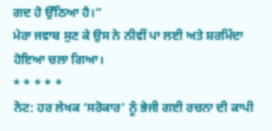ਗਦ ਹੋ ਉੱਠਿਆ ਹੈ।”
ਮੇਰਾ ਜਵਾਬ ਸੁਣ ਕੇ ਉਸ ਨੇ ਨੀਵੀਂ ਪਾ ਲਈ ਅਤੇ ਸ਼ਰਮਿੰਦਾ ਹੋਇਆ ਚਲਾ ਗਿਆ।
* * * * *
ਨੋਟ: ਹਰ ਲੇਖਕ ‘ਸਰੋਕਾਰ’ ਨੂੰ ਭੇਜੀ ਗਈ ਰਚਨਾ ਦੀ ਕਾਪੀ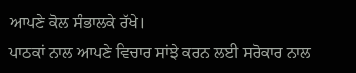ਆਪਣੇ ਕੋਲ ਸੰਭਾਲਕੇ ਰੱਖੇ।
ਪਾਠਕਾਂ ਨਾਲ ਆਪਣੇ ਵਿਚਾਰ ਸਾਂਝੇ ਕਰਨ ਲਈ ਸਰੋਕਾਰ ਨਾਲ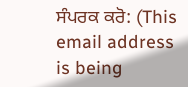ਸੰਪਰਕ ਕਰੋ: (This email address is being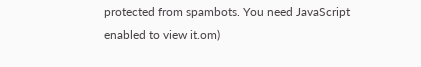protected from spambots. You need JavaScript enabled to view it.om)